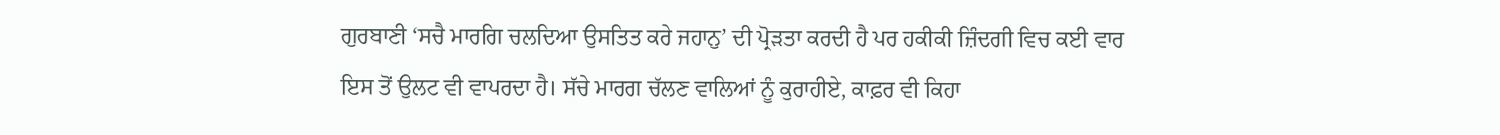ਗੁਰਬਾਣੀ ‘ਸਚੈ ਮਾਰਗਿ ਚਲਦਿਆ ਉਸਤਿਤ ਕਰੇ ਜਹਾਨੁ’ ਦੀ ਪ੍ਰੋੜਤਾ ਕਰਦੀ ਹੈ ਪਰ ਹਕੀਕੀ ਜ਼ਿੰਦਗੀ ਵਿਚ ਕਈ ਵਾਰ ਇਸ ਤੋਂ ਉਲਟ ਵੀ ਵਾਪਰਦਾ ਹੈ। ਸੱਚੇ ਮਾਰਗ ਚੱਲਣ ਵਾਲਿਆਂ ਨੂੰ ਕੁਰਾਹੀਏ, ਕਾਫ਼ਰ ਵੀ ਕਿਹਾ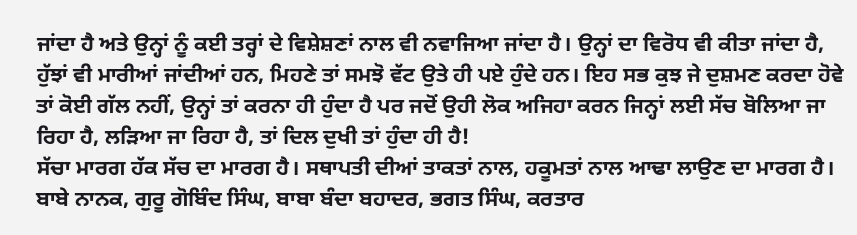ਜਾਂਦਾ ਹੈ ਅਤੇ ਉਨ੍ਹਾਂ ਨੂੰ ਕਈ ਤਰ੍ਹਾਂ ਦੇ ਵਿਸ਼ੇਸ਼ਣਾਂ ਨਾਲ ਵੀ ਨਵਾਜਿਆ ਜਾਂਦਾ ਹੈ। ਉਨ੍ਹਾਂ ਦਾ ਵਿਰੋਧ ਵੀ ਕੀਤਾ ਜਾਂਦਾ ਹੈ, ਹੁੱਝਾਂ ਵੀ ਮਾਰੀਆਂ ਜਾਂਦੀਆਂ ਹਨ, ਮਿਹਣੇ ਤਾਂ ਸਮਝੋ ਵੱਟ ਉਤੇ ਹੀ ਪਏ ਹੁੰਦੇ ਹਨ। ਇਹ ਸਭ ਕੁਝ ਜੇ ਦੁਸ਼ਮਣ ਕਰਦਾ ਹੋਵੇ ਤਾਂ ਕੋਈ ਗੱਲ ਨਹੀਂ, ਉਨ੍ਹਾਂ ਤਾਂ ਕਰਨਾ ਹੀ ਹੁੰਦਾ ਹੈ ਪਰ ਜਦੋਂ ਉਹੀ ਲੋਕ ਅਜਿਹਾ ਕਰਨ ਜਿਨ੍ਹਾਂ ਲਈ ਸੱਚ ਬੋਲਿਆ ਜਾ ਰਿਹਾ ਹੈ, ਲੜਿਆ ਜਾ ਰਿਹਾ ਹੈ, ਤਾਂ ਦਿਲ ਦੁਖੀ ਤਾਂ ਹੁੰਦਾ ਹੀ ਹੈ!
ਸੱਚਾ ਮਾਰਗ ਹੱਕ ਸੱਚ ਦਾ ਮਾਰਗ ਹੈ। ਸਥਾਪਤੀ ਦੀਆਂ ਤਾਕਤਾਂ ਨਾਲ, ਹਕੂਮਤਾਂ ਨਾਲ ਆਢਾ ਲਾਉਣ ਦਾ ਮਾਰਗ ਹੈ। ਬਾਬੇ ਨਾਨਕ, ਗੁਰੂ ਗੋਬਿੰਦ ਸਿੰਘ, ਬਾਬਾ ਬੰਦਾ ਬਹਾਦਰ, ਭਗਤ ਸਿੰਘ, ਕਰਤਾਰ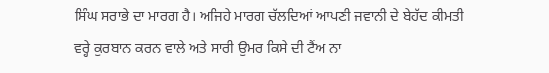ਸਿੰਘ ਸਰਾਭੇ ਦਾ ਮਾਰਗ ਹੈ। ਅਜਿਹੇ ਮਾਰਗ ਚੱਲਦਿਆਂ ਆਪਣੀ ਜਵਾਨੀ ਦੇ ਬੇਹੱਦ ਕੀਮਤੀ ਵਰ੍ਹੇ ਕੁਰਬਾਨ ਕਰਨ ਵਾਲੇ ਅਤੇ ਸਾਰੀ ਉਮਰ ਕਿਸੇ ਦੀ ਟੈਂਅ ਨਾ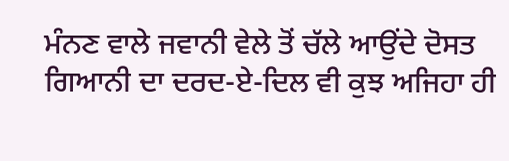ਮੰਨਣ ਵਾਲੇ ਜਵਾਨੀ ਵੇਲੇ ਤੋਂ ਚੱਲੇ ਆਉਂਦੇ ਦੋਸਤ ਗਿਆਨੀ ਦਾ ਦਰਦ-ਏ-ਦਿਲ ਵੀ ਕੁਝ ਅਜਿਹਾ ਹੀ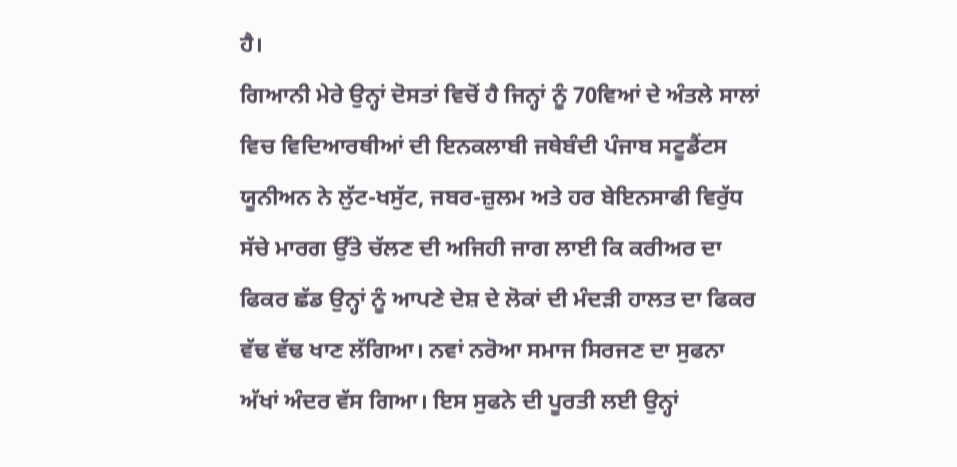ਹੈ।
ਗਿਆਨੀ ਮੇਰੇ ਉਨ੍ਹਾਂ ਦੋਸਤਾਂ ਵਿਚੋਂ ਹੈ ਜਿਨ੍ਹਾਂ ਨੂੰ 70ਵਿਆਂ ਦੇ ਅੰਤਲੇ ਸਾਲਾਂ ਵਿਚ ਵਿਦਿਆਰਥੀਆਂ ਦੀ ਇਨਕਲਾਬੀ ਜਥੇਬੰਦੀ ਪੰਜਾਬ ਸਟੂਡੈਂਟਸ ਯੂਨੀਅਨ ਨੇ ਲੁੱਟ-ਖਸੁੱਟ, ਜਬਰ-ਜ਼ੁਲਮ ਅਤੇ ਹਰ ਬੇਇਨਸਾਫੀ ਵਿਰੁੱਧ ਸੱਚੇ ਮਾਰਗ ਉੱਤੇ ਚੱਲਣ ਦੀ ਅਜਿਹੀ ਜਾਗ ਲਾਈ ਕਿ ਕਰੀਅਰ ਦਾ ਫਿਕਰ ਛੱਡ ਉਨ੍ਹਾਂ ਨੂੰ ਆਪਣੇ ਦੇਸ਼ ਦੇ ਲੋਕਾਂ ਦੀ ਮੰਦੜੀ ਹਾਲਤ ਦਾ ਫਿਕਰ ਵੱਢ ਵੱਢ ਖਾਣ ਲੱਗਿਆ। ਨਵਾਂ ਨਰੋਆ ਸਮਾਜ ਸਿਰਜਣ ਦਾ ਸੁਫਨਾ ਅੱਖਾਂ ਅੰਦਰ ਵੱਸ ਗਿਆ। ਇਸ ਸੁਫਨੇ ਦੀ ਪੂਰਤੀ ਲਈ ਉਨ੍ਹਾਂ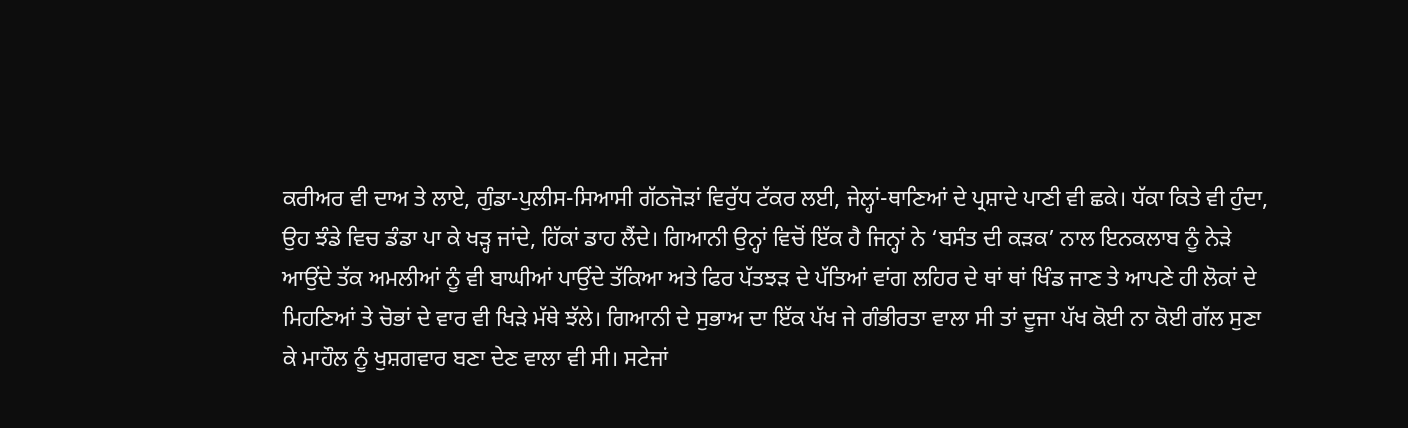ਕਰੀਅਰ ਵੀ ਦਾਅ ਤੇ ਲਾਏ, ਗੁੰਡਾ-ਪੁਲੀਸ-ਸਿਆਸੀ ਗੱਠਜੋੜਾਂ ਵਿਰੁੱਧ ਟੱਕਰ ਲਈ, ਜੇਲ੍ਹਾਂ-ਥਾਣਿਆਂ ਦੇ ਪ੍ਰਸ਼ਾਦੇ ਪਾਣੀ ਵੀ ਛਕੇ। ਧੱਕਾ ਕਿਤੇ ਵੀ ਹੁੰਦਾ, ਉਹ ਝੰਡੇ ਵਿਚ ਡੰਡਾ ਪਾ ਕੇ ਖੜ੍ਹ ਜਾਂਦੇ, ਹਿੱਕਾਂ ਡਾਹ ਲੈਂਦੇ। ਗਿਆਨੀ ਉਨ੍ਹਾਂ ਵਿਚੋਂ ਇੱਕ ਹੈ ਜਿਨ੍ਹਾਂ ਨੇ ‘ਬਸੰਤ ਦੀ ਕੜਕ’ ਨਾਲ ਇਨਕਲਾਬ ਨੂੰ ਨੇੜੇ ਆਉਂਦੇ ਤੱਕ ਅਮਲੀਆਂ ਨੂੰ ਵੀ ਬਾਘੀਆਂ ਪਾਉਂਦੇ ਤੱਕਿਆ ਅਤੇ ਫਿਰ ਪੱਤਝੜ ਦੇ ਪੱਤਿਆਂ ਵਾਂਗ ਲਹਿਰ ਦੇ ਥਾਂ ਥਾਂ ਖਿੰਡ ਜਾਣ ਤੇ ਆਪਣੇ ਹੀ ਲੋਕਾਂ ਦੇ ਮਿਹਣਿਆਂ ਤੇ ਚੋਭਾਂ ਦੇ ਵਾਰ ਵੀ ਖਿੜੇ ਮੱਥੇ ਝੱਲੇ। ਗਿਆਨੀ ਦੇ ਸੁਭਾਅ ਦਾ ਇੱਕ ਪੱਖ ਜੇ ਗੰਭੀਰਤਾ ਵਾਲਾ ਸੀ ਤਾਂ ਦੂਜਾ ਪੱਖ ਕੋਈ ਨਾ ਕੋਈ ਗੱਲ ਸੁਣਾ ਕੇ ਮਾਹੌਲ ਨੂੰ ਖੁਸ਼ਗਵਾਰ ਬਣਾ ਦੇਣ ਵਾਲਾ ਵੀ ਸੀ। ਸਟੇਜਾਂ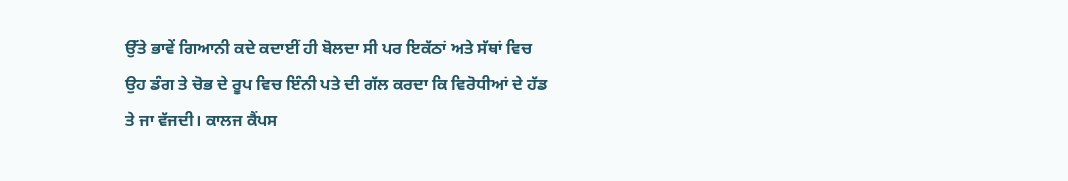ਉੱਤੇ ਭਾਵੇਂ ਗਿਆਨੀ ਕਦੇ ਕਦਾਈਂ ਹੀ ਬੋਲਦਾ ਸੀ ਪਰ ਇਕੱਠਾਂ ਅਤੇ ਸੱਥਾਂ ਵਿਚ ਉਹ ਡੰਗ ਤੇ ਚੋਭ ਦੇ ਰੂਪ ਵਿਚ ਇੰਨੀ ਪਤੇ ਦੀ ਗੱਲ ਕਰਦਾ ਕਿ ਵਿਰੋਧੀਆਂ ਦੇ ਹੱਡ ਤੇ ਜਾ ਵੱਜਦੀ। ਕਾਲਜ ਕੈਂਪਸ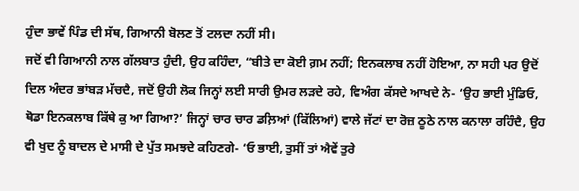ਹੁੰਦਾ ਭਾਵੇਂ ਪਿੰਡ ਦੀ ਸੱਥ, ਗਿਆਨੀ ਬੋਲਣ ਤੋਂ ਟਲਦਾ ਨਹੀਂ ਸੀ।
ਜਦੋਂ ਵੀ ਗਿਆਨੀ ਨਾਲ ਗੱਲਬਾਤ ਹੁੰਦੀ, ਉਹ ਕਹਿੰਦਾ, “ਬੀਤੇ ਦਾ ਕੋਈ ਗ਼ਮ ਨਹੀਂ; ਇਨਕਲਾਬ ਨਹੀਂ ਹੋਇਆ, ਨਾ ਸਹੀ ਪਰ ਉਦੋਂ ਦਿਲ ਅੰਦਰ ਭਾਂਬੜ ਮੱਚਦੈ, ਜਦੋਂ ਉਹੀ ਲੋਕ ਜਿਨ੍ਹਾਂ ਲਈ ਸਾਰੀ ਉਮਰ ਲੜਦੇ ਰਹੇ, ਵਿਅੰਗ ਕੱਸਦੇ ਆਖਦੇ ਨੇ- ‘ਉਹ ਭਾਈ ਮੁੰਡਿਓ, ਥੋਡਾ ਇਨਕਲਾਬ ਕਿੱਥੇ ਕੁ ਆ ਗਿਆ?’ ਜਿਨ੍ਹਾਂ ਚਾਰ ਚਾਰ ਡਲ਼ਿਆਂ (ਕਿੱਲਿਆਂ) ਵਾਲੇ ਜੱਟਾਂ ਦਾ ਰੋਜ਼ ਠੂਠੇ ਨਾਲ ਕਨਾਲਾ ਰਹਿੰਦੈ, ਉਹ ਵੀ ਖੁਦ ਨੂੰ ਬਾਦਲ ਦੇ ਮਾਸੀ ਦੇ ਪੁੱਤ ਸਮਝਦੇ ਕਹਿਣਗੇ- ‘ਓ ਭਾਈ, ਤੁਸੀਂ ਤਾਂ ਐਵੇਂ ਤੁਰੇ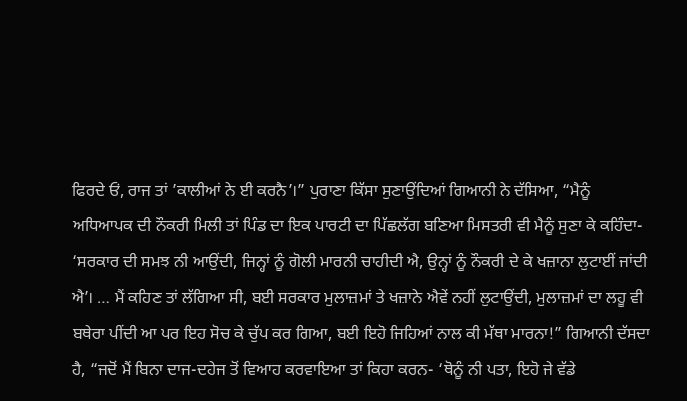ਫਿਰਦੇ ਓਂ, ਰਾਜ ਤਾਂ ’ਕਾਲੀਆਂ ਨੇ ਈ ਕਰਨੈ’।” ਪੁਰਾਣਾ ਕਿੱਸਾ ਸੁਣਾਉਂਦਿਆਂ ਗਿਆਨੀ ਨੇ ਦੱਸਿਆ, “ਮੈਨੂੰ ਅਧਿਆਪਕ ਦੀ ਨੌਕਰੀ ਮਿਲੀ ਤਾਂ ਪਿੰਡ ਦਾ ਇਕ ਪਾਰਟੀ ਦਾ ਪਿੱਛਲੱਗ ਬਣਿਆ ਮਿਸਤਰੀ ਵੀ ਮੈਨੂੰ ਸੁਣਾ ਕੇ ਕਹਿੰਦਾ- ‘ਸਰਕਾਰ ਦੀ ਸਮਝ ਨੀ ਆਉਂਦੀ, ਜਿਨ੍ਹਾਂ ਨੂੰ ਗੋਲੀ ਮਾਰਨੀ ਚਾਹੀਦੀ ਐ, ਉਨ੍ਹਾਂ ਨੂੰ ਨੌਕਰੀ ਦੇ ਕੇ ਖਜ਼ਾਨਾ ਲੁਟਾਈਂ ਜਾਂਦੀ ਐ’। … ਮੈਂ ਕਹਿਣ ਤਾਂ ਲੱਗਿਆ ਸੀ, ਬਈ ਸਰਕਾਰ ਮੁਲਾਜ਼ਮਾਂ ਤੇ ਖਜ਼ਾਨੇ ਐਵੇਂ ਨਹੀਂ ਲੁਟਾਉਂਦੀ, ਮੁਲਾਜ਼ਮਾਂ ਦਾ ਲਹੂ ਵੀ ਬਥੇਰਾ ਪੀਂਦੀ ਆ ਪਰ ਇਹ ਸੋਚ ਕੇ ਚੁੱਪ ਕਰ ਗਿਆ, ਬਈ ਇਹੋ ਜਿਹਿਆਂ ਨਾਲ ਕੀ ਮੱਥਾ ਮਾਰਨਾ!” ਗਿਆਨੀ ਦੱਸਦਾ ਹੈ, “ਜਦੋਂ ਮੈਂ ਬਿਨਾ ਦਾਜ-ਦਹੇਜ ਤੋਂ ਵਿਆਹ ਕਰਵਾਇਆ ਤਾਂ ਕਿਹਾ ਕਰਨ- ‘ਥੋਨੂੰ ਨੀ ਪਤਾ, ਇਹੋ ਜੇ ਵੱਡੇ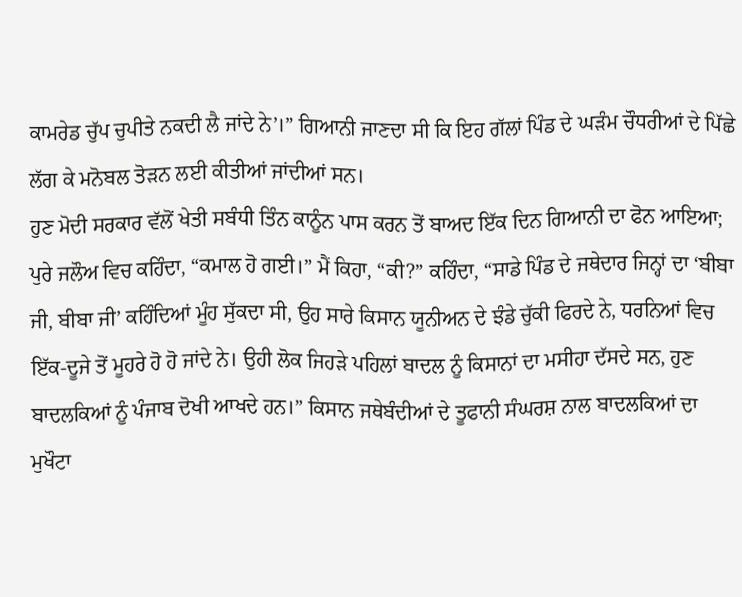ਕਾਮਰੇਡ ਚੁੱਪ ਚੁਪੀਤੇ ਨਕਦੀ ਲੈ ਜਾਂਦੇ ਨੇ’।” ਗਿਆਨੀ ਜਾਣਦਾ ਸੀ ਕਿ ਇਹ ਗੱਲਾਂ ਪਿੰਡ ਦੇ ਘੜੰਮ ਚੌਧਰੀਆਂ ਦੇ ਪਿੱਛੇ ਲੱਗ ਕੇ ਮਨੋਬਲ ਤੋੜਨ ਲਈ ਕੀਤੀਆਂ ਜਾਂਦੀਆਂ ਸਨ।
ਹੁਣ ਮੋਦੀ ਸਰਕਾਰ ਵੱਲੋਂ ਖੇਤੀ ਸਬੰਧੀ ਤਿੰਨ ਕਾਨੂੰਨ ਪਾਸ ਕਰਨ ਤੋਂ ਬਾਅਦ ਇੱਕ ਦਿਨ ਗਿਆਨੀ ਦਾ ਫੋਨ ਆਇਆ; ਪੁਰੇ ਜਲੌਅ ਵਿਚ ਕਹਿੰਦਾ, “ਕਮਾਲ ਹੋ ਗਈ।” ਮੈਂ ਕਿਹਾ, “ਕੀ?” ਕਹਿੰਦਾ, “ਸਾਡੇ ਪਿੰਡ ਦੇ ਜਥੇਦਾਰ ਜਿਨ੍ਹਾਂ ਦਾ ‘ਬੀਬਾ ਜੀ, ਬੀਬਾ ਜੀ’ ਕਹਿੰਦਿਆਂ ਮੂੰਹ ਸੁੱਕਦਾ ਸੀ, ਉਹ ਸਾਰੇ ਕਿਸਾਨ ਯੂਨੀਅਨ ਦੇ ਝੰਡੇ ਚੁੱਕੀ ਫਿਰਦੇ ਨੇ, ਧਰਨਿਆਂ ਵਿਚ ਇੱਕ-ਦੂਜੇ ਤੋਂ ਮੂਹਰੇ ਹੋ ਹੋ ਜਾਂਦੇ ਨੇ। ਉਹੀ ਲੋਕ ਜਿਹੜੇ ਪਹਿਲਾਂ ਬਾਦਲ ਨੂੰ ਕਿਸਾਨਾਂ ਦਾ ਮਸੀਹਾ ਦੱਸਦੇ ਸਨ, ਹੁਣ ਬਾਦਲਕਿਆਂ ਨੂੰ ਪੰਜਾਬ ਦੋਖੀ ਆਖਦੇ ਹਨ।” ਕਿਸਾਨ ਜਥੇਬੰਦੀਆਂ ਦੇ ਤੂਫਾਨੀ ਸੰਘਰਸ਼ ਨਾਲ ਬਾਦਲਕਿਆਂ ਦਾ ਮੁਖੌਟਾ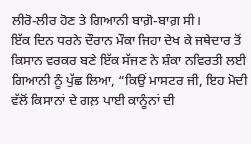ਲੀਰੋ-ਲੀਰ ਹੋਣ ਤੇ ਗਿਆਨੀ ਬਾਗ਼ੋ-ਬਾਗ਼ ਸੀ।
ਇੱਕ ਦਿਨ ਧਰਨੇ ਦੌਰਾਨ ਮੌਕਾ ਜਿਹਾ ਦੇਖ ਕੇ ਜਥੇਦਾਰ ਤੋਂ ਕਿਸਾਨ ਵਰਕਰ ਬਣੇ ਇੱਕ ਸੱਜਣ ਨੇ ਸ਼ੰਕਾ ਨਵਿਰਤੀ ਲਈ ਗਿਆਨੀ ਨੂੰ ਪੁੱਛ ਲਿਆ, “ਕਿਉਂ ਮਾਸਟਰ ਜੀ, ਇਹ ਮੋਦੀ ਵੱਲੋਂ ਕਿਸਾਨਾਂ ਦੇ ਗਲ਼ ਪਾਈ ਕਾਨੂੰਨਾਂ ਦੀ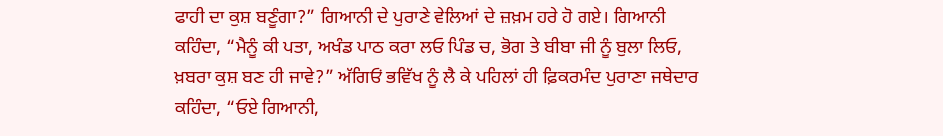ਫਾਹੀ ਦਾ ਕੁਸ਼ ਬਣੂੰਗਾ?” ਗਿਆਨੀ ਦੇ ਪੁਰਾਣੇ ਵੇਲਿਆਂ ਦੇ ਜ਼ਖ਼ਮ ਹਰੇ ਹੋ ਗਏ। ਗਿਆਨੀ ਕਹਿੰਦਾ, “ਮੈਨੂੰ ਕੀ ਪਤਾ, ਅਖੰਡ ਪਾਠ ਕਰਾ ਲਓ ਪਿੰਡ ਚ, ਭੋਗ ਤੇ ਬੀਬਾ ਜੀ ਨੂੰ ਬੁਲਾ ਲਿਓ, ਖ਼ਬਰਾ ਕੁਸ਼ ਬਣ ਹੀ ਜਾਵੇ?” ਅੱਗਿਓਂ ਭਵਿੱਖ ਨੂੰ ਲੈ ਕੇ ਪਹਿਲਾਂ ਹੀ ਫ਼ਿਕਰਮੰਦ ਪੁਰਾਣਾ ਜਥੇਦਾਰ ਕਹਿੰਦਾ, “ਓਏ ਗਿਆਨੀ,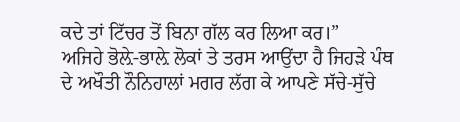ਕਦੇ ਤਾਂ ਟਿੱਚਰ ਤੋਂ ਬਿਨਾ ਗੱਲ ਕਰ ਲਿਆ ਕਰ।”
ਅਜਿਹੇ ਭੋਲ਼ੇ-ਭਾਲ਼ੇ ਲੋਕਾਂ ਤੇ ਤਰਸ ਆਉਂਦਾ ਹੈ ਜਿਹੜੇ ਪੰਥ ਦੇ ਅਖੌਤੀ ਨੌਨਿਹਾਲਾਂ ਮਗਰ ਲੱਗ ਕੇ ਆਪਣੇ ਸੱਚੇ-ਸੁੱਚੇ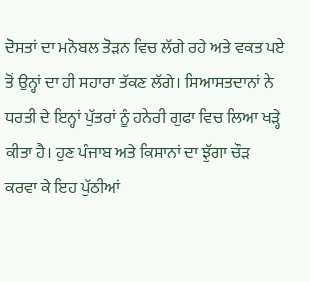ਦੋਸਤਾਂ ਦਾ ਮਨੋਬਲ ਤੋੜਨ ਵਿਚ ਲੱਗੇ ਰਹੇ ਅਤੇ ਵਕਤ ਪਏ ਤੋਂ ਉਨ੍ਹਾਂ ਦਾ ਹੀ ਸਹਾਰਾ ਤੱਕਣ ਲੱਗੇ। ਸਿਆਸਤਦਾਨਾਂ ਨੇ ਧਰਤੀ ਦੇ ਇਨ੍ਹਾਂ ਪੁੱਤਰਾਂ ਨੂੰ ਹਨੇਰੀ ਗੁਫਾ ਵਿਚ ਲਿਆ ਖੜ੍ਹੇ ਕੀਤਾ ਹੈ। ਹੁਣ ਪੰਜਾਬ ਅਤੇ ਕਿਸਾਨਾਂ ਦਾ ਝੁੱਗਾ ਚੌੜ ਕਰਵਾ ਕੇ ਇਹ ਪੁੱਠੀਆਂ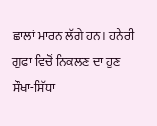ਛਾਲਾਂ ਮਾਰਨ ਲੱਗੇ ਹਨ। ਹਨੇਰੀ ਗੁਫਾ ਵਿਚੋਂ ਨਿਕਲਣ ਦਾ ਹੁਣ ਸੌਖਾ-ਸਿੱਧਾ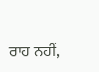ਰਾਹ ਨਹੀਂ,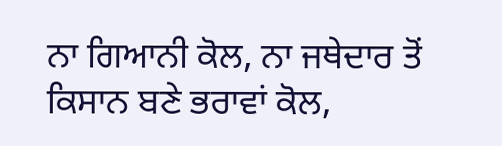ਨਾ ਗਿਆਨੀ ਕੋਲ, ਨਾ ਜਥੇਦਾਰ ਤੋਂ ਕਿਸਾਨ ਬਣੇ ਭਰਾਵਾਂ ਕੋਲ,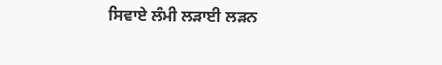ਸਿਵਾਏ ਲੰਮੀ ਲੜਾਈ ਲੜਨ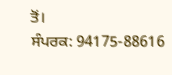ਤੋਂ।
ਸੰਪਰਕ: 94175-88616